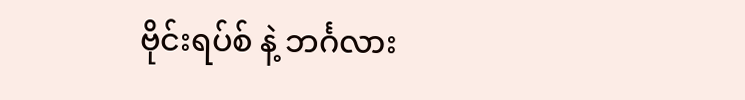ဗိုင်းရပ်စ် နဲ့ ဘင်္ဂလား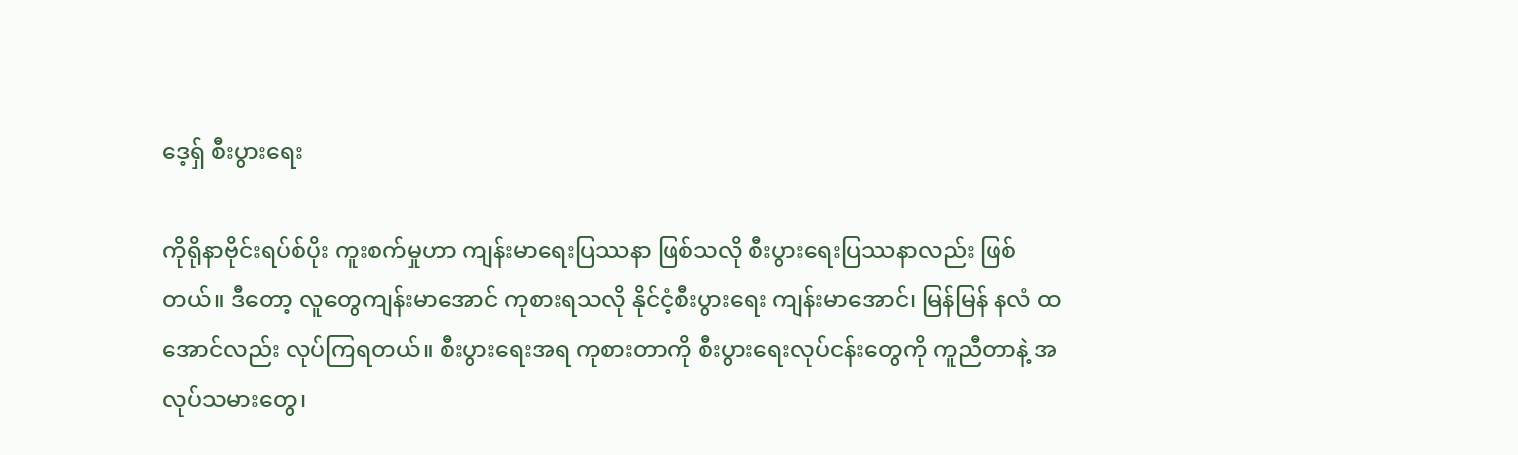ဒေ့ရ်ှ စီးပွားရေး

ကိုရိုနာဗိုင်းရပ်စ်ပိုး ကူးစက်မှုဟာ ကျန်းမာရေးပြဿနာ ဖြစ်သလို စီးပွားရေးပြဿနာလည်း ဖြစ် တယ်။ ဒီတော့ လူတွေကျန်းမာအောင် ကုစားရသလို နိုင်ငံ့စီးပွားရေး ကျန်းမာအောင်၊ မြန်မြန် နလံ ထအောင်လည်း လုပ်ကြရတယ်။ စီးပွားရေးအရ ကုစားတာကို စီးပွားရေးလုပ်ငန်းတွေကို ကူညီတာနဲ့ အလုပ်သမားတွေ၊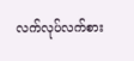လက်လုပ်လက်စား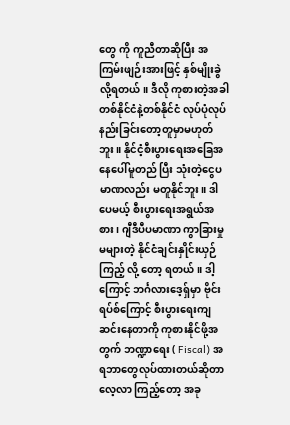တွေ ကို ကူညီတာဆိုပြီး အကြမ်းဖျဉ်းအားဖြင့် နှစ်မျိုးခွဲလို့ရတယ်။ ဒီလို ကုစားတဲ့အခါ တစ်နိုင်ငံနဲ့တစ်နိုင်ငံ လုပ်ပုံလုပ်နည်းခြင်းတော့တူမှာမဟုတ်ဘူး။ နိုင်ငံ့စီးပွားရေးအခြေအနေပေါ်မူတည် ပြီး သုံးတဲ့ငွေပမာဏလည်း မတူနိုင်ဘူး။ ဒါပေမယ့် စီးပွားရေးအရွယ်အစား၊ ဂျီဒီပီပမာဏာ ကွာခြားမှုမများတဲ့ နိုင်ငံချင်းနှိုင်းယှဉ်ကြည့် လို့ တော့ ရတယ်။ ဒါ့ကြောင့် ဘင်္ဂလားဒေ့ရ်ှမှာ ဗိုင်းရပ်စ်ကြောင့် စီးပွားရေးကျဆင်းနေတာကို ကုစားနိုင်ဖို့အတွက် ဘဏ္ဍာရေး ( Fiscal) အရဘာတွေလုပ်ထားတယ်ဆိုတာ လေ့လာ ကြည့်တော့ အခု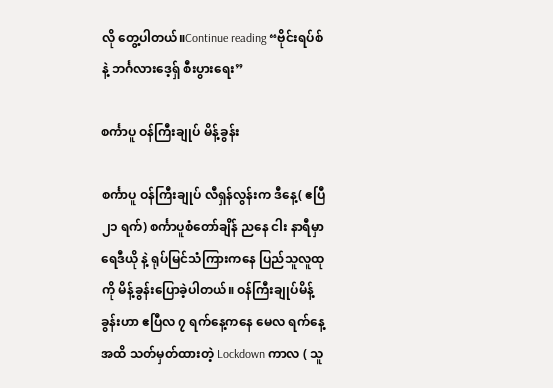လို တွေ့ပါတယ်။Continue reading “ဗိုင်းရပ်စ် နဲ့ ဘင်္ဂလားဒေ့ရ်ှ စီးပွားရေး”

စင်္ကာပူ ဝန်ကြီးချုပ် မိန့်ခွန်း

စင်္ကာပူ ဝန်ကြီးချုပ် လီရှန်လွန်းက ဒီနေ့( ဧပြီ ၂၁ ရက်) စင်္ကာပူစံတော်ချိန် ညနေ ငါး နာရီမှာ ရေဒီယို နဲ့ ရုပ်မြင်သံကြားကနေ ပြည်သူလူထုကို မိန့်ခွန်းပြောခဲ့ပါတယ်။ ဝန်ကြီးချုပ်မိန့်ခွန်းဟာ ဧပြီလ ၇ ရက်နေ့ကနေ မေလ ရက်နေ့အထိ သတ်မှတ်ထားတဲ့ Lockdown ကာလ ( သူ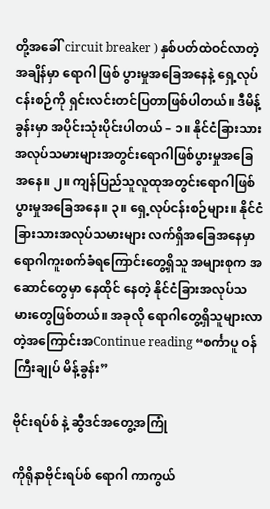တို့အခေါ် circuit breaker ) နှစ်ပတ်ထဲဝင်လာတဲ့အချိန်မှာ ရောဂါ ဖြစ် ပွားမှုအခြေအနေနဲ့ ရှေ့လုပ်ငန်းစဉ်ကို ရှင်းလင်းတင်ပြတာဖြစ်ပါတယ်။ ဒီမိန့်ခွန်းမှာ အပိုင်းသုံးပိုင်းပါတယ် – ၁။ နိုင်ငံခြားသားအလုပ်သမားများအတွင်းရောဂါဖြစ်ပွားမှုအခြေအနေ။ ၂။ ကျန်ပြည်သူလူထုအတွင်းရောဂါဖြစ်ပွားမှုအခြေအနေ။ ၃။ ရှေ့လုပ်ငန်းစဉ်များ။ နိုင်ငံခြားသားအလုပ်သမားများ လက်ရှိအခြေအနေမှာ ရောဂါကူးစက်ခံရကြောင်းတွေ့ရှိသူ အများစုက အဆောင်တွေမှာ နေထိုင် နေတဲ့ နိုင်ငံခြားအလုပ်သမားတွေဖြစ်တယ်။ အခုလို ရောဂါတွေ့ရှိသူများလာတဲ့အကြောင်းအContinue reading “စင်္ကာပူ ဝန်ကြီးချုပ် မိန့်ခွန်း”

ဗိုင်းရပ်စ် နဲ့ ဆွီဒင်အတွေ့အကြုံ

ကိုရိုနာဗိုင်းရပ်စ် ရောဂါ ကာကွယ်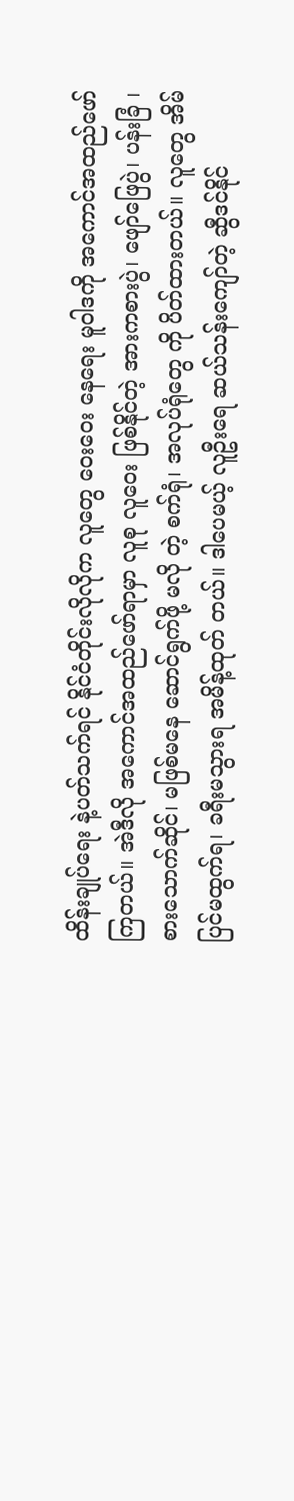ထိန်းချုပ်ရေး နဲ့ပတ်သက်ရင် နိုင်ငံတိုင်းလိုလိုက လူတွေ ဝေးဝေး နေရေး မူဝါဒကို အကောင်အထည်ဖော်ကြတယ်။ အဲဒီလို အကောင်အထည်ဖော်ရာမှာ လူစု လူဝေး ဖြစ်နိုင်တဲ့ အားကစားပွဲ၊ ဖျော်ဖြေပွဲ၊ ပန်းခြံ ၊ စားသောက်ဆိုင်၊ မဖြစ်မနေ ဆောင်ရွက်ဖို့ မလို တဲ့ စက်ရုံ၊ အလုပ်ရုံတွေ ကို ပိတ်ထားတယ်။ လူတွေ အိမ်ပြင်မထွက်ရ၊ ခရီးမသွားရ အမိန့်ထုတ် တယ်။ ဒါပေမယ့် လူဦးရေ ဆယ်သန်းကျော်တဲ့ ဆွီဒင်နိုင်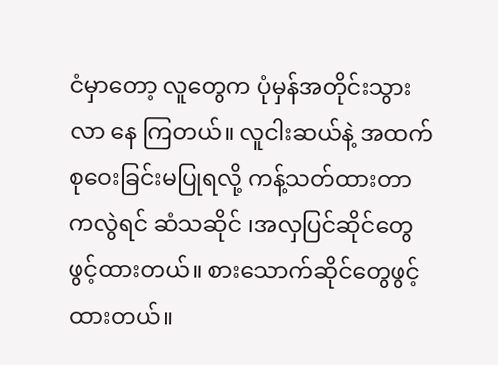ငံမှာတော့ လူတွေက ပုံမှန်အတိုင်းသွားလာ နေ ကြတယ်။ လူငါးဆယ်နဲ့ အထက် စုဝေးခြင်းမပြုရလို့ ကန့်သတ်ထားတာကလွဲရင် ဆံသဆိုင် ၊အလှပြင်ဆိုင်တွေဖွင့်ထားတယ်။ စားသောက်ဆိုင်တွေဖွင့်ထားတယ်။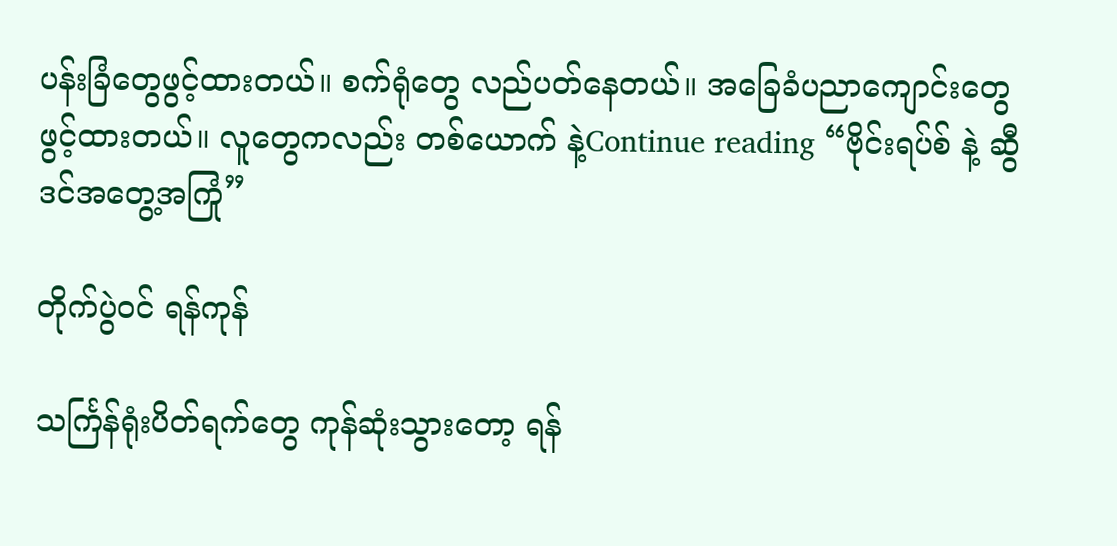ပန်းခြံတွေဖွင့်ထားတယ်။ စက်ရုံတွေ လည်ပတ်နေတယ်။ အခြေခံပညာကျောင်းတွေဖွင့်ထားတယ်။ လူတွေကလည်း တစ်ယောက် နဲ့Continue reading “ဗိုင်းရပ်စ် နဲ့ ဆွီဒင်အတွေ့အကြုံ”

တိုက်ပွဲဝင် ရန်ကုန်

သင်္ကြန်ရုံးပိတ်ရက်တွေ ကုန်ဆုံးသွားတော့ ရန်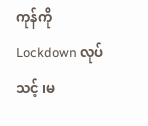ကုန်ကို Lockdown လုပ်သင့် ၊မ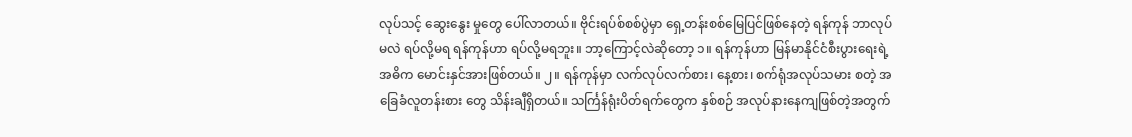လုပ်သင့် ဆွေးနွေး မှုတွေ ပေါ်လာတယ်။ ဗိုင်းရပ်စ်စစ်ပွဲမှာ ရှေ့တန်းစစ်မြေပြင်ဖြစ်နေတဲ့ ရန်ကုန် ဘာလုပ်မလဲ ရပ်လို့မရ ရန်ကုန်ဟာ ရပ်လို့မရဘူး။ ဘာ့ကြောင့်လဲဆိုတော့ ၁။ ရန်ကုန်ဟာ မြန်မာနိုင်ငံစီးပွားရေးရဲ့ အဓိက မောင်းနှင်အားဖြစ်တယ်။ ၂။ ရန်ကုန်မှာ လက်လုပ်လက်စား၊ နေ့စား၊ စက်ရုံအလုပ်သမား စတဲ့ အခြေခံလူတန်းစား တွေ သိန်းချီရှိတယ်။ သင်္ကြန်ရုံးပိတ်ရက်တွေက နှစ်စဉ် အလုပ်နားနေကျဖြစ်တဲ့အတွက်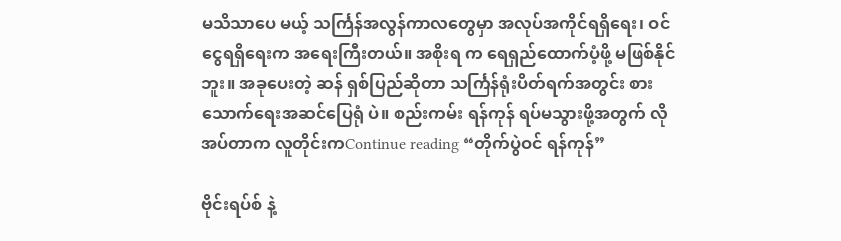မသိသာပေ မယ့် သင်္ကြန်အလွန်ကာလတွေမှာ အလုပ်အကိုင်ရရှိရေး၊ ဝင်ငွေရရှိရေးက အရေးကြီးတယ်။ အစိုးရ က ရေရှည်ထောက်ပံ့ဖို့ မဖြစ်နိုင်ဘူး။ အခုပေးတဲ့ ဆန် ရှစ်ပြည်ဆိုတာ သင်္ကြန်ရုံးပိတ်ရက်အတွင်း စားသောက်ရေးအဆင်ပြေရုံ ပဲ။ စည်းကမ်း ရန်ကုန် ရပ်မသွားဖို့အတွက် လိုအပ်တာက လူတိုင်းကContinue reading “တိုက်ပွဲဝင် ရန်ကုန်”

ဗိုင်းရပ်စ် နဲ့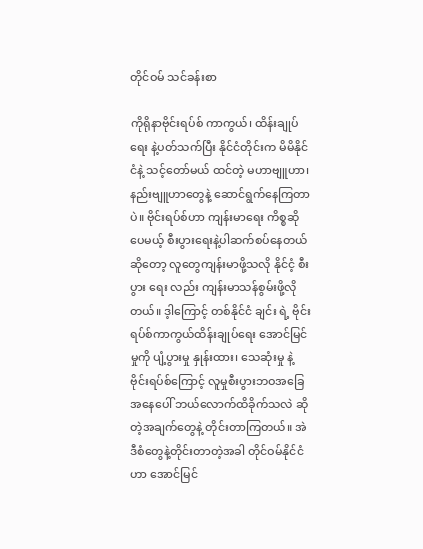တိုင်ဝမ် သင်ခန်းစာ

ကိုရိုနာဗိုင်းရပ်စ် ကာကွယ်၊ ထိန်းချုပ် ရေး နဲ့ပတ်သက်ပြီး နိုင်ငံတိုင်းက မိမိနိုင်ငံနဲ့ သင့်တော်မယ် ထင်တဲ့ မဟာဗျူဟာ၊ နည်းဗျူဟာတွေနဲ့ ဆောင်ရွက်နေကြတာပဲ။ ဗိုင်းရပ်စ်ဟာ ကျန်းမာရေး ကိစ္စဆိုပေမယ့် စီးပွားရေးနဲ့ပါဆက်စပ်နေတယ် ဆိုတော့ လူတွေကျန်းမာဖို့သလို နိုင်ငံ့ စီးပွား ရေး လည်း ကျန်းမာသန်စွမ်းဖို့လိုတယ်။ ဒ့ါကြောင့် တစ်နိုင်ငံ ချင်း ရဲ့ ဗိုင်းရပ်စ်ကာကွယ်ထိန်းချုပ်ရေး အောင်မြင်မှုကို ပျံ့ပွားမှု နှုန်းထား၊ သေဆုံးမှု နဲ့ ဗိုင်းရပ်စ်ကြောင့် လူမှုစီးပွားဘဝအခြေ အနေပေါ် ဘယ်လောက်ထိခိုက်သလဲ ဆိုတဲ့အချက်တွေနဲ့ တိုင်းတာကြတယ်။ အဲဒီစံတွေနဲ့တိုင်းတာတဲ့အခါ တိုင်ဝမ်နိုင်ငံဟာ အောင်မြင်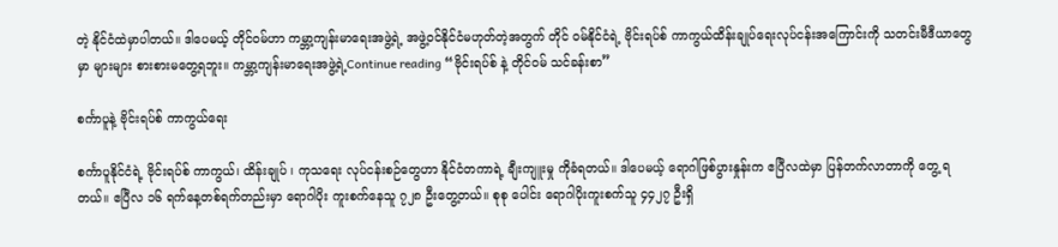တဲ့ နိုင်ငံထဲမှာပါတယ်။ ဒါပေမယ့် တိုင်ဝမ်ဟာ ကမ္ဘာ့ကျန်းမာရေးအဖွဲ့ရဲ့ အဖွဲ့ဝင်နိုင်ငံမဟုတ်တဲ့အတွက် တိုင် ဝမ်နိုင်ငံရဲ့ ဗိုင်းရပ်စ် ကာကွယ်ထိန်းချုပ်ရေးလုပ်ငန်းအကြောင်းကို သတင်းမီဒီယာတွေမှာ များများ စားစားမတွေ့ရဘူး။ ကမ္ဘာ့ကျန်းမာရေးအဖွဲ့ရဲ့Continue reading “ဗိုင်းရပ်စ် နဲ့ တိုင်ဝမ် သင်ခန်းစာ”

စင်္ကာပူနဲ့ ဗိုင်းရပ်စ် ကာကွယ်ရေး

စင်္ကာပူနိုင်ငံရဲ့ ဗိုင်းရပ်စ် ကာကွယ်၊ ထိန်းချုပ် ၊ ကုသရေး လုပ်ငန်းစဉ်တွေဟာ နိုင်ငံတကာရဲ့ ချီးကျူးမှု ကိုခံရတယ်။ ဒါပေမယ့် ရောဂါဖြစ်ပွားနှုန်းက ဧပြီလထဲမှာ ပြန်တက်လာတာကို တွေ့ ရတယ်။ ဧပြီလ ၁၆ ရက်နေ့တစ်ရက်တည်းမှာ ရောဂါပိုး ကူးစက်နေသူ ၇၂၈ ဦးတွေ့တယ်။ စုစု ပေါင်း ရောဂါပိုးကူးစက်သူ ၄၄၂၇ ဦးရှိ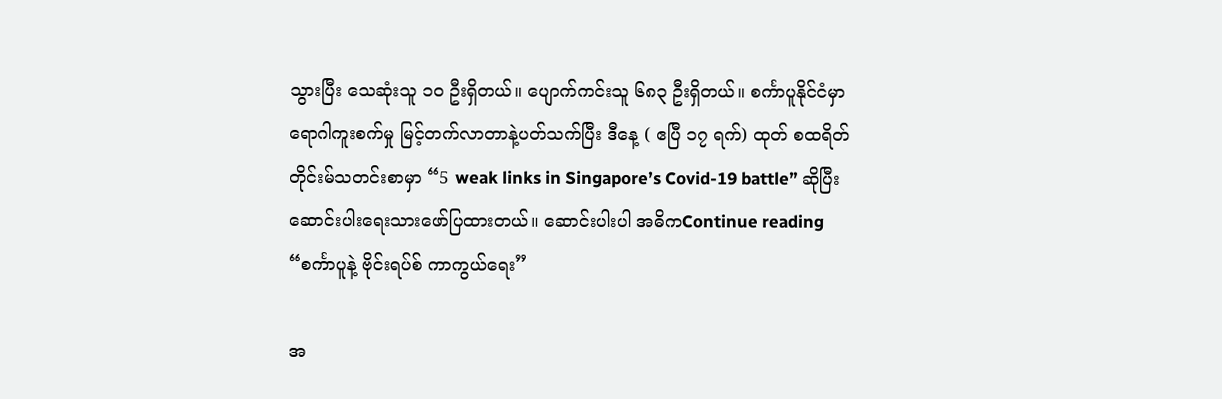သွားပြီး သေဆုံးသူ ၁၀ ဦးရှိတယ်။ ပျောက်ကင်းသူ ၆၈၃ ဦးရှိတယ်။ စင်္ကာပူနိုင်ငံမှာ ရောဂါကူးစက်မှု မြင့်တက်လာတာနဲ့ပတ်သက်ပြီး ဒီနေ့ ( ဧပြီ ၁၇ ရက်) ထုတ် စထရိတ်တိုင်းမ်သတင်းစာမှာ “5 weak links in Singapore’s Covid-19 battle” ဆိုပြီး ဆောင်းပါးရေးသားဖော်ပြထားတယ်။ ဆောင်းပါးပါ အဓိကContinue reading “စင်္ကာပူနဲ့ ဗိုင်းရပ်စ် ကာကွယ်ရေး”

အ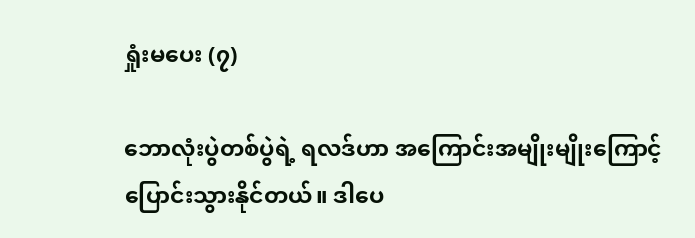ရှုံးမပေး (၇)

ဘောလုံးပွဲတစ်ပွဲရဲ့ ရလဒ်ဟာ အကြောင်းအမျိုးမျိုးကြောင့်ပြောင်းသွားနိုင်တယ်။ ဒါပေ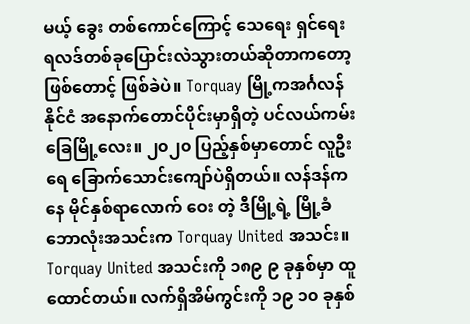မယ့် ခွေး တစ်ကောင်ကြောင့် သေရေး ရှင်ရေး ရလဒ်တစ်ခုပြောင်းလဲသွားတယ်ဆိုတာကတော့ ဖြစ်တောင့် ဖြစ်ခဲပဲ။ Torquay မြို့ကအင်္ဂလန်နိုင်ငံ အနောက်တောင်ပိုင်းမှာရှိတဲ့ ပင်လယ်ကမ်းခြေမြို့လေး။ ၂၀၂၀ ပြည့်နှစ်မှာတောင် လူဦးရေ ခြောက်သောင်းကျော်ပဲရှိတယ်။ လန်ဒန်ကနေ မိုင်နှစ်ရာလောက် ဝေး တဲ့ ဒီမြို့ရဲ့ မြို့ခံဘောလုံးအသင်းက Torquay United အသင်း။ Torquay United အသင်းကို ၁၈၉ ၉ ခုနှစ်မှာ ထူထောင်တယ်။ လက်ရှိအိမ်ကွင်းကို ၁၉ ၁၀ ခုနှစ်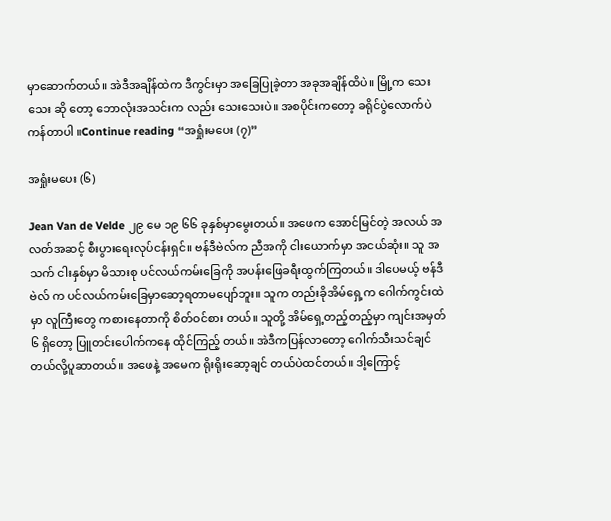မှာဆောက်တယ်။ အဲဒီအချိန်ထဲက ဒီကွင်းမှာ အခြေပြုခဲ့တာ အခုအချိန်ထိပဲ။ မြို့က သေးသေး ဆို တော့ ဘောလုံးအသင်းက လည်း သေးသေးပဲ။ အစပိုင်းကတော့ ခရိုင်ပွဲလောက်ပဲ ကန်တာပါ ။Continue reading “အရှုံးမပေး (၇)”

အရှုံးမပေး (၆)

Jean Van de Velde ၂၉ မေ ၁၉ ၆၆ ခုနှစ်မှာမွေးတယ်။ အဖေက အောင်မြင်တဲ့ အလယ် အလတ်အဆင့် စီးပွားရေးလုပ်ငန်းရှင်။ ဗန်ဒီဗဲလ်က ညီအကို ငါးယောက်မှာ အငယ်ဆုံး။ သူ အသက် ငါးနှစ်မှာ မိသားစု ပင်လယ်ကမ်းခြေကို အပန်းဖြေခရီးထွက်ကြတယ်။ ဒါပေမယ့် ဗန်ဒီဗဲလ် က ပင်လယ်ကမ်းခြေမှာဆော့ရတာမပျော်ဘူး။ သူက တည်းခိုအိမ်ရှေ့က ဂေါက်ကွင်းထဲမှာ လူကြီးတွေ ကစားနေတာကို စိတ်ဝင်စား တယ်။ သူတို့ အိမ်ရှေ့တည့်တည့်မှာ ကျင်းအမှတ် ၆ ရှိတော့ ပြူတင်းပေါက်ကနေ ထိုင်ကြည့် တယ်။ အဲဒီကပြန်လာတော့ ဂေါက်သီးသင်ချင်တယ်လို့ပူဆာတယ်။ အဖေနဲ့ အမေက ရိုးရိုးဆော့ချင် တယ်ပဲထင်တယ်။ ဒါ့ကြောင့်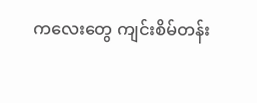ကလေးတွေ ကျင်းစိမ်တန်း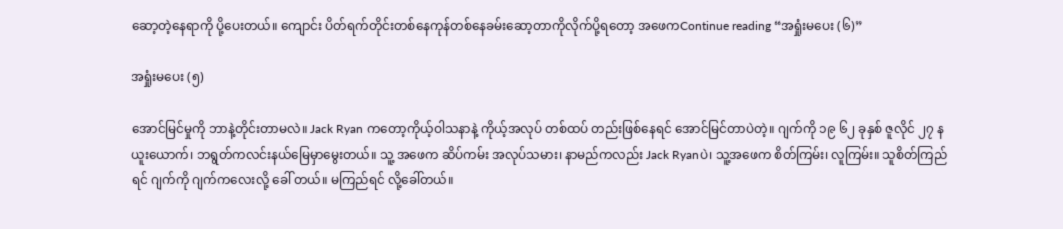ဆော့တဲ့နေရာကို ပို့ပေးတယ်။ ကျောင်း ပိတ်ရက်တိုင်းတစ်နေကုန်တစ်နေခမ်းဆော့တာကိုလိုက်ပို့ရတော့ အဖေကContinue reading “အရှုံးမပေး (၆)”

အရှုံးမပေး (၅)

အောင်မြင်မှုကို ဘာနဲ့တိုင်းတာမလဲ။ Jack Ryan ကတော့ကိုယ့်ဝါသနာနဲ့ ကိုယ့်အလုပ် တစ်ထပ် တည်းဖြစ်နေရင် အောင်မြင်တာပဲတဲ့။ ဂျက်ကို ၁၉ ၆၂ ခုနှစ် ဇူလိုင် ၂၇ နယူးယောက်၊ ဘရွတ်ကလင်းနယ်မြေမှာမွေးတယ်။ သူ့ အဖေက ဆိပ်ကမ်း အလုပ်သမား၊ နာမည်ကလည်း Jack Ryanပဲ၊ သူ့အဖေက စိတ်ကြမ်း၊ လူကြမ်း။ သူစိတ်ကြည်ရင် ဂျက်ကို ဂျက်ကလေးလို့ ခေါ် တယ်။ မကြည်ရင် လို့ခေါ်တယ်။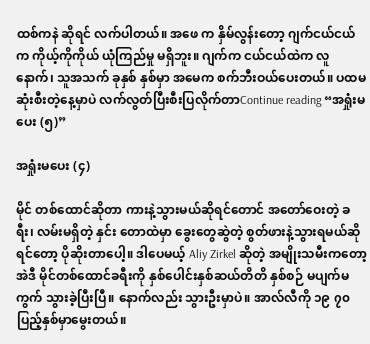ထစ်ကနဲ ဆိုရင် လက်ပါတယ်။ အဖေ က နှိမ်လွန်းတော့ ဂျက်ငယ်ငယ်က ကိုယ့်ကိုကိုယ် ယုံကြည်မှု မရှိဘူး။ ဂျက်က ငယ်ငယ်ထဲက လူနောက်၊ သူအသက် ခုနှစ် နှစ်မှာ အမေက စက်ဘီးဝယ်ပေးတယ်။ ပထမဆုံးစီးတဲ့နေ့မှာပဲ လက်လွတ်ပြီးစီးပြလိုက်တာContinue reading “အရှုံးမပေး (၅)”

အရှုံးမပေး (၄)

မိုင် တစ်ထောင်ဆိုတာ ကားနဲ့သွားမယ်ဆိုရင်တောင် အတော်ဝေးတဲ့ ခရီး၊ လမ်းမရှိတဲ့ နှင်း တောထဲမှာ ခွေးတွေဆွဲတဲ့ စွတ်ဖားနဲ့သွားရမယ်ဆိုရင်တော့ ပိုဆိုးတာပေါ့။ ဒါပေမယ့် Aliy Zirkel ဆိုတဲ့ အမျိုးသမီးကတော့ အဲဒီ မိုင်တစ်ထောင်ခရီးကို နှစ်ပေါင်းနှစ်ဆယ်တိတိ နှစ်စဉ် မပျက်မကွက် သွားခဲ့ပြီးပြီ။ နောက်လည်း သွားဦးမှာပဲ။ အာလ်လီကို ၁၉ ၇၀ ပြည့်နှစ်မှာမွေးတယ်။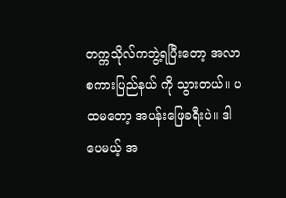တက္ကသိုလ်ကဘွဲ့ရပြီးတော့ အလာစကားပြည်နယ် ကို သွားတယ်။ ပထမတော့ အပန်းဖြေခရီးပဲ။ ဒါပေမယ့် အ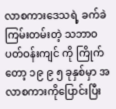လာစကားဒေသရဲ့ ခက်ခဲကြမ်းတမ်းတဲ့ သဘာဝပတ်ဝန်းကျင် ကို ကြိုက်တော့ ၁၉ ၉ ၅ ခုနှစ်မှာ အလာစကားကိုပြောင်းပြီး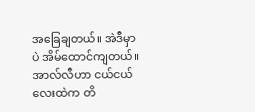အခြေချတယ်။ အဲဒီမှာပဲ အိမ်ထောင်ကျတယ်။ အာလ်လီဟာ ငယ်ငယ်လေးထဲက တိ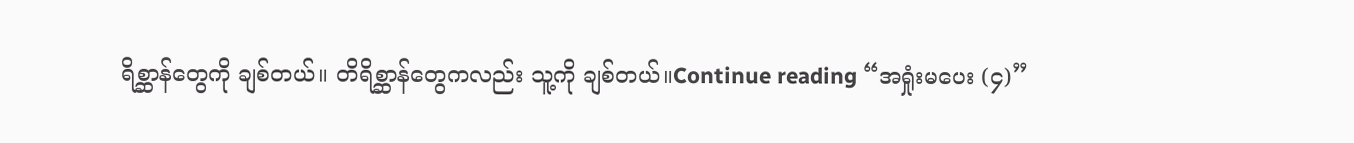ရိစ္ဆာန်တွေကို ချစ်တယ်။ တိရိစ္ဆာန်တွေကလည်း သူ့ကို ချစ်တယ်။Continue reading “အရှုံးမပေး (၄)”